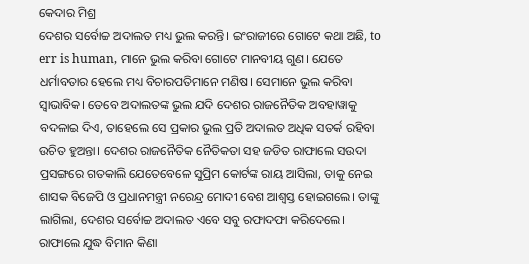କେଦାର ମିଶ୍ର
ଦେଶର ସର୍ବୋଚ୍ଚ ଅଦାଲତ ମଧ୍ୟ ଭୁଲ କରନ୍ତି। ଇଂରାଜୀରେ ଗୋଟେ କଥା ଅଛି, to err is human, ମାନେ ଭୁଲ କରିବା ଗୋଟେ ମାନବୀୟ ଗୁଣ। ଯେତେ ଧର୍ମାବତାର ହେଲେ ମଧ୍ୟ ବିଚାରପତିମାନେ ମଣିଷ। ସେମାନେ ଭୁଲ କରିବା ସ୍ଵାଭାବିକ। ତେବେ ଅଦାଲତଙ୍କ ଭୁଲ ଯଦି ଦେଶର ରାଜନୈତିକ ଅବହାୱାକୁ ବଦଳାଇ ଦିଏ, ତାହେଲେ ସେ ପ୍ରକାର ଭୁଲ ପ୍ରତି ଅଦାଲତ ଅଧିକ ସତର୍କ ରହିବା ଉଚିତ ହୁଅନ୍ତା। ଦେଶର ରାଜନୈତିକ ନୈତିକତା ସହ ଜଡିତ ରାଫାଲେ ସଉଦା ପ୍ରସଙ୍ଗରେ ଗତକାଲି ଯେତେବେଳେ ସୁପ୍ରିମ କୋର୍ଟଙ୍କ ରାୟ ଆସିଲା, ତାକୁ ନେଇ ଶାସକ ବିଜେପି ଓ ପ୍ରଧାନମନ୍ତ୍ରୀ ନରେନ୍ଦ୍ର ମୋଦୀ ବେଶ ଆଶ୍ଵସ୍ତ ହୋଇଗଲେ। ତାଙ୍କୁ ଲାଗିଲା, ଦେଶର ସର୍ବୋଚ୍ଚ ଅଦାଲତ ଏବେ ସବୁ ରଫାଦଫା କରିଦେଲେ। ରାଫାଲେ ଯୁଦ୍ଧ ବିମାନ କିଣା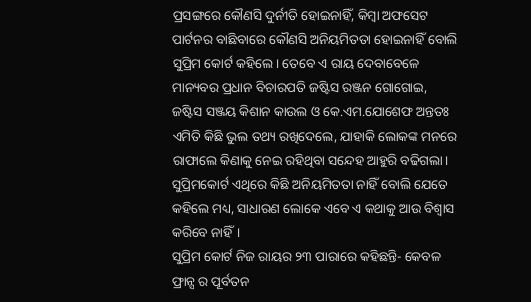ପ୍ରସଙ୍ଗରେ କୌଣସି ଦୁର୍ନୀତି ହୋଇନାହିଁ, କିମ୍ବା ଅଫସେଟ ପାର୍ଟନର ବାଛିବାରେ କୌଣସି ଅନିୟମିତତା ହୋଇନାହିଁ ବୋଲି ସୁପ୍ରିମ କୋର୍ଟ କହିଲେ। ତେବେ ଏ ରାୟ ଦେବାବେଳେ ମାନ୍ୟବର ପ୍ରଧାନ ବିଚାରପତି ଜଷ୍ଟିସ ରଞ୍ଜନ ଗୋଗୋଇ, ଜଷ୍ଟିସ ସଞ୍ଜୟ କିଶାନ କାଉଲ ଓ କେ.ଏମ.ଯୋଶେଫ ଅନ୍ତତଃ ଏମିତି କିଛି ଭୁଲ ତଥ୍ୟ ରଖିଦେଲେ, ଯାହାକି ଲୋକଙ୍କ ମନରେ ରାଫାଲେ କିଣାକୁ ନେଇ ରହିଥିବା ସନ୍ଦେହ ଆହୁରି ବଢିଗଲା। ସୁପ୍ରିମକୋର୍ଟ ଏଥିରେ କିଛି ଅନିୟମିତତା ନାହିଁ ବୋଲି ଯେତେ କହିଲେ ମଧ୍ୟ, ସାଧାରଣ ଲୋକେ ଏବେ ଏ କଥାକୁ ଆଉ ବିଶ୍ଵାସ କରିବେ ନାହିଁ।
ସୁପ୍ରିମ କୋର୍ଟ ନିଜ ରାୟର ୨୩ ପାରାରେ କହିଛନ୍ତି- କେବଳ ଫ୍ରାନ୍ସ ର ପୂର୍ବତନ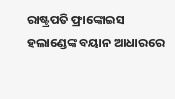ରାଷ୍ଟ୍ରପତି ଫ୍ରାଙ୍କୋଇସ ହଲାଣ୍ଡେଙ୍କ ବୟାନ ଆଧାରରେ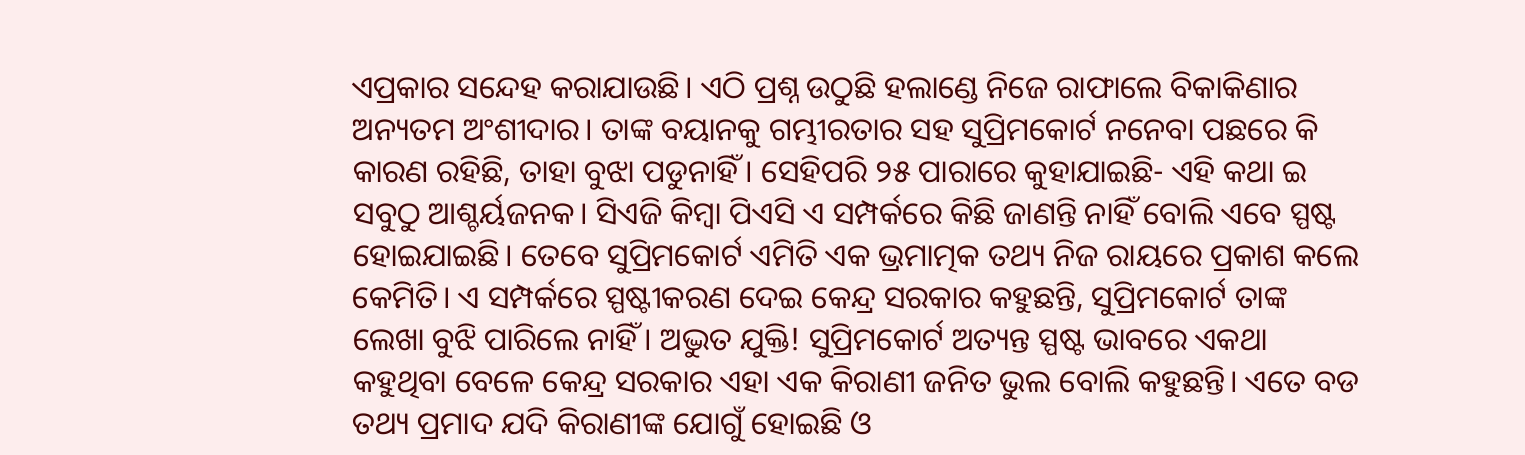ଏପ୍ରକାର ସନ୍ଦେହ କରାଯାଉଛି। ଏଠି ପ୍ରଶ୍ନ ଉଠୁଛି ହଲାଣ୍ଡେ ନିଜେ ରାଫାଲେ ବିକାକିଣାର ଅନ୍ୟତମ ଅଂଶୀଦାର। ତାଙ୍କ ବୟାନକୁ ଗମ୍ଭୀରତାର ସହ ସୁପ୍ରିମକୋର୍ଟ ନନେବା ପଛରେ କି କାରଣ ରହିଛି, ତାହା ବୁଝା ପଡୁନାହିଁ। ସେହିପରି ୨୫ ପାରାରେ କୁହାଯାଇଛି- ଏହି କଥା ଇ ସବୁଠୁ ଆଶ୍ଚର୍ୟଜନକ। ସିଏଜି କିମ୍ବା ପିଏସି ଏ ସମ୍ପର୍କରେ କିଛି ଜାଣନ୍ତି ନାହିଁ ବୋଲି ଏବେ ସ୍ପଷ୍ଟ ହୋଇଯାଇଛି। ତେବେ ସୁପ୍ରିମକୋର୍ଟ ଏମିତି ଏକ ଭ୍ରମାତ୍ମକ ତଥ୍ୟ ନିଜ ରାୟରେ ପ୍ରକାଶ କଲେ କେମିତି। ଏ ସମ୍ପର୍କରେ ସ୍ପଷ୍ଟୀକରଣ ଦେଇ କେନ୍ଦ୍ର ସରକାର କହୁଛନ୍ତି, ସୁପ୍ରିମକୋର୍ଟ ତାଙ୍କ ଲେଖା ବୁଝି ପାରିଲେ ନାହିଁ। ଅଦ୍ଭୁତ ଯୁକ୍ତି! ସୁପ୍ରିମକୋର୍ଟ ଅତ୍ୟନ୍ତ ସ୍ପଷ୍ଟ ଭାବରେ ଏକଥା କହୁଥିବା ବେଳେ କେନ୍ଦ୍ର ସରକାର ଏହା ଏକ କିରାଣୀ ଜନିତ ଭୁଲ ବୋଲି କହୁଛନ୍ତି। ଏତେ ବଡ ତଥ୍ୟ ପ୍ରମାଦ ଯଦି କିରାଣୀଙ୍କ ଯୋଗୁଁ ହୋଇଛି ଓ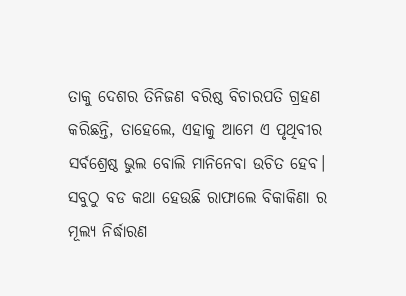ତାକୁ ଦେଶର ତିନିଜଣ ବରିଷ୍ଠ ବିଚାରପତି ଗ୍ରହଣ କରିଛନ୍ତି, ତାହେଲେ, ଏହାକୁ ଆମେ ଏ ପୃଥିବୀର ସର୍ବଶ୍ରେଷ୍ଠ ଭୁଲ ବୋଲି ମାନିନେବା ଉଚିତ ହେବ।
ସବୁଠୁ ବଡ କଥା ହେଉଛି ରାଫାଲେ ବିକାକିଣା ର ମୂଲ୍ୟ ନିର୍ଦ୍ଧାରଣ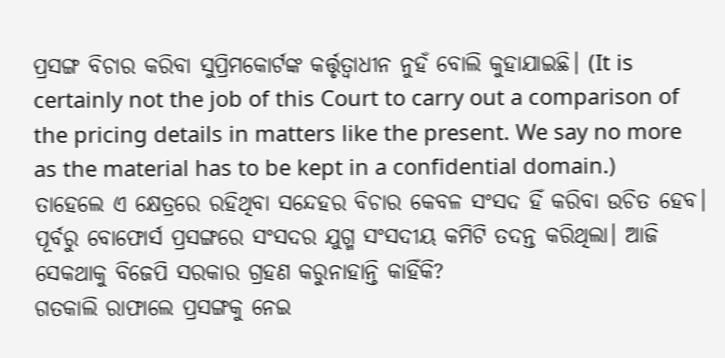ପ୍ରସଙ୍ଗ ବିଚାର କରିବା ସୁପ୍ରିମକୋର୍ଟଙ୍କ କର୍ତ୍ତୃତ୍ଵାଧୀନ ନୁହଁ ବୋଲି କୁହାଯାଇଛି। (It is certainly not the job of this Court to carry out a comparison of the pricing details in matters like the present. We say no more as the material has to be kept in a confidential domain.) ତାହେଲେ ଏ କ୍ଷେତ୍ରରେ ରହିଥିବା ସନ୍ଦେହର ବିଚାର କେବଳ ସଂସଦ ହିଁ କରିବା ଉଚିତ ହେବ। ପୂର୍ବରୁ ବୋଫୋର୍ସ ପ୍ରସଙ୍ଗରେ ସଂସଦର ଯୁଗ୍ମ ସଂସଦୀୟ କମିଟି ତଦନ୍ତ କରିଥିଲା। ଆଜି ସେକଥାକୁ ବିଜେପି ସରକାର ଗ୍ରହଣ କରୁନାହାନ୍ତି କାହିଁକି?
ଗତକାଲି ରାଫାଲେ ପ୍ରସଙ୍ଗକୁ ନେଇ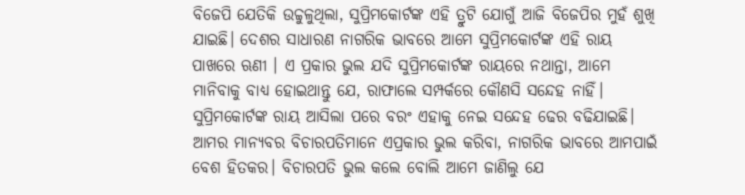ବିଜେପି ଯେତିକି ଉଚ୍ଚୁଳୁଥିଲା, ସୁପ୍ରିମକୋର୍ଟଙ୍କ ଏହି ତ୍ରୁଟି ଯୋଗୁଁ ଆଜି ବିଜେପିର ମୁହଁ ଶୁଖି ଯାଇଛି। ଦେଶର ସାଧାରଣ ନାଗରିକ ଭାବରେ ଆମେ ସୁପ୍ରିମକୋର୍ଟଙ୍କ ଏହି ରାୟ ପାଖରେ ଋଣୀ । ଏ ପ୍ରକାର ଭୁଲ ଯଦି ସୁପ୍ରିମକୋର୍ଟଙ୍କ ରାୟରେ ନଥାନ୍ତା, ଆମେ ମାନିବାକୁ ବାଧ୍ୟ ହୋଇଥାନ୍ତୁ ଯେ, ରାଫାଲେ ସମ୍ପର୍କରେ କୌଣସି ସନ୍ଦେହ ନାହିଁ। ସୁପ୍ରିମକୋର୍ଟଙ୍କ ରାୟ ଆସିଲା ପରେ ବରଂ ଏହାକୁ ନେଇ ସନ୍ଦେହ ଢେର ବଢିଯାଇଛି।
ଆମର ମାନ୍ୟବର ବିଚାରପତିମାନେ ଏପ୍ରକାର ଭୁଲ କରିବା, ନାଗରିକ ଭାବରେ ଆମପାଇଁ ବେଶ ହିତକର। ବିଚାରପତି ଭୁଲ କଲେ ବୋଲି ଆମେ ଜାଣିଲୁ ଯେ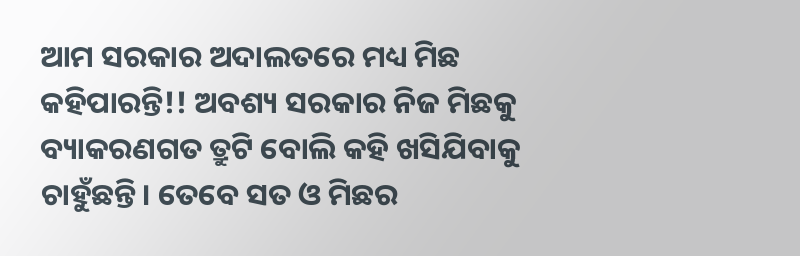ଆମ ସରକାର ଅଦାଲତରେ ମଧ୍ୟ ମିଛ କହିପାରନ୍ତି!! ଅବଶ୍ୟ ସରକାର ନିଜ ମିଛକୁ ବ୍ୟାକରଣଗତ ତ୍ରୁଟି ବୋଲି କହି ଖସିଯିବାକୁ ଚାହୁଁଛନ୍ତି। ତେବେ ସତ ଓ ମିଛର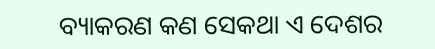ବ୍ୟାକରଣ କଣ ସେକଥା ଏ ଦେଶର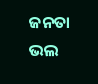ଜନତା ଭଲ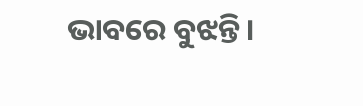ଭାବରେ ବୁଝନ୍ତି।